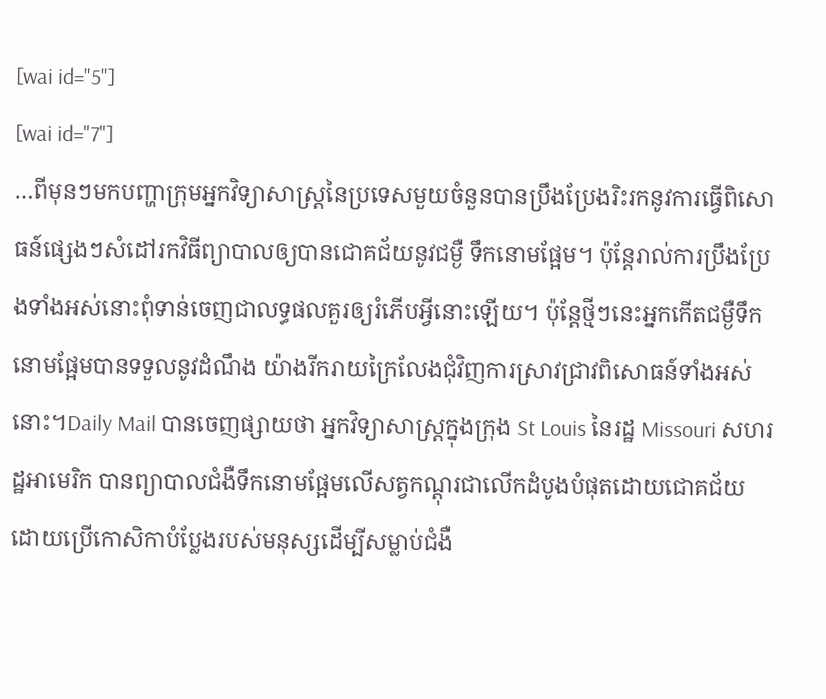[wai id="5"]
[wai id="7"]
…ពីមុនៗមកបញ្ហាក្រុមអ្នកវិទ្យាសាស្ត្រនៃប្រទេសមួយចំនួនបានប្រឹងប្រែងរិះរកនូវការធ្វើពិសោធន៍ផ្សេងៗសំដៅរកវិធីព្យាបាលឲ្យបានជោគជ័យនូវជម្ងឺ ទឹកនោមផ្អែម។ ប៉ុន្តែរាល់ការប្រឹងប្រែងទាំងអស់នោះពុំទាន់ចេញជាលទ្ធផលគួរឲ្យរំភើបអ្វីនោះឡើយ។ ប៉ុន្តែថ្មីៗនេះអ្នកកើតជម្ងឺទឹកនោមផ្អែមបានទទួលនូវដំណឹង យ៉ាងរីករាយក្រៃលែងជុំវិញការស្រាវជ្រាវពិសោធន៍ទាំងអស់នោះ។Daily Mail បានចេញផ្សាយថា អ្នកវិទ្យាសាស្ត្រក្នុងក្រុង St Louis នៃរដ្ឋ Missouri សហរដ្ឋអាមេរិក បានព្យាបាលជំងឺទឹកនោមផ្អែមលើសត្វកណ្តុរជាលើកដំបូងបំផុតដោយជោគជ័យ ដោយប្រើកោសិកាបំប្លែងរបស់មនុស្សដើម្បីសម្លាប់ជំងឺ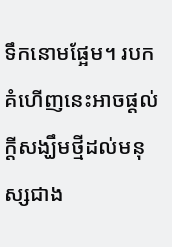ទឹកនោមផ្អែម។ របកគំហើញនេះអាចផ្ដល់ក្ដីសង្ឃឹមថ្មីដល់មនុស្សជាង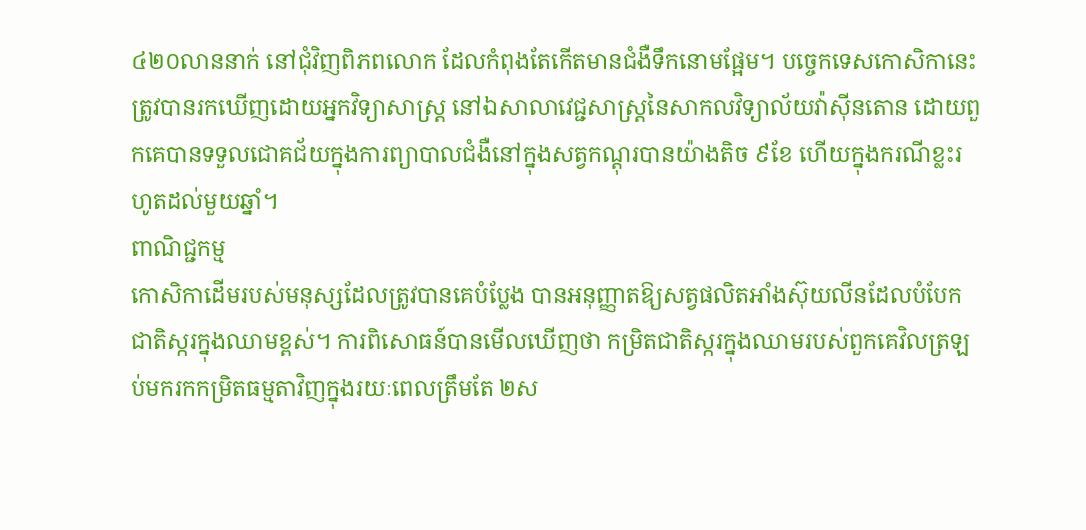៤២០លាននាក់ នៅជុំវិញពិភពលោក ដែលកំពុងតែកើតមានជំងឺទឹកនោមផ្អែម។ បច្ចេកទេសកោសិកានេះ ត្រូវបានរកឃើញដោយអ្នកវិទ្យាសាស្ត្រ នៅឯសាលាវេជ្ជសាស្ត្រនៃសាកលវិទ្យាល័យវ៉ាស៊ីនតោន ដោយពួកគេបានទទួលជោគជ័យក្នុងការព្យាបាលជំងឺនៅក្នុងសត្វកណ្តុរបានយ៉ាងតិច ៩ខែ ហើយក្នុងករណីខ្លះរហូតដល់មួយឆ្នាំ។
ពាណិជ្ជកម្ម
កោសិកាដើមរបស់មនុស្សដែលត្រូវបានគេបំប្លែង បានអនុញ្ញាតឱ្យសត្វផលិតអាំងស៊ុយលីនដែលបំបែកជាតិស្ករក្នុងឈាមខ្ពស់។ ការពិសោធន៍បានមើលឃើញថា កម្រិតជាតិស្ករក្នុងឈាមរបស់ពួកគេវិលត្រឡប់មករកកម្រិតធម្មតាវិញក្នុងរយៈពេលត្រឹមតែ ២ស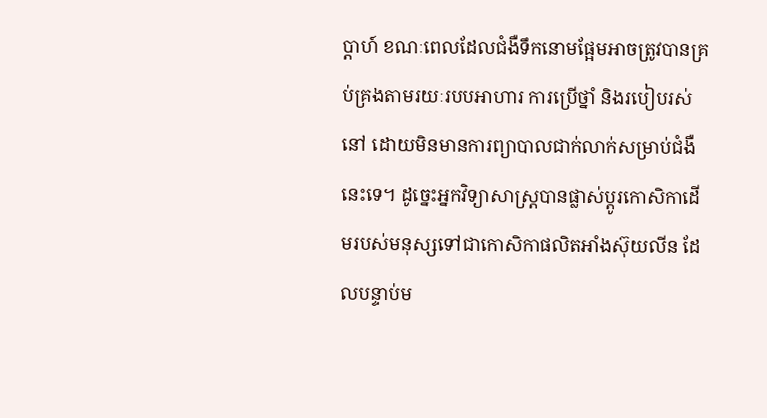ប្តាហ៍ ខណៈពេលដែលជំងឺទឹកនោមផ្អែមអាចត្រូវបានគ្រប់គ្រងតាមរយៈរបបអាហារ ការប្រើថ្នាំ និងរបៀបរស់នៅ ដោយមិនមានការព្យាបាលជាក់លាក់សម្រាប់ជំងឺនេះទេ។ ដូច្នេះអ្នកវិទ្យាសាស្ត្របានផ្លាស់ប្តូរកោសិកាដើមរបស់មនុស្សទៅជាកោសិកាផលិតអាំងស៊ុយលីន ដែលបន្ទាប់ម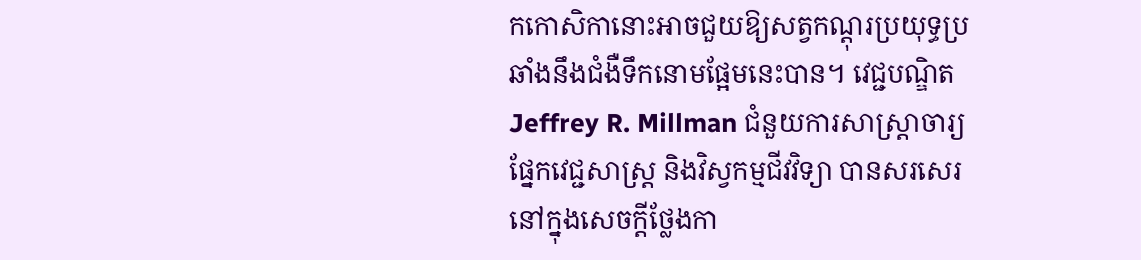កកោសិកានោះអាចជួយឱ្យសត្វកណ្តុរប្រយុទ្ធប្រឆាំងនឹងជំងឺទឹកនោមផ្អែមនេះបាន។ វេជ្ជបណ្ឌិត Jeffrey R. Millman ជំនួយការសាស្ត្រាចារ្យផ្នែកវេជ្ជសាស្ត្រ និងវិស្វកម្មជីវវិទ្យា បានសរសេរនៅក្នុងសេចក្តីថ្លែងកា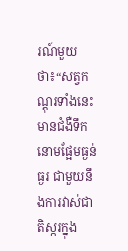រណ៍មួយថា៖“សត្វកណ្តុរទាំងនេះមានជំងឺទឹកនោមផ្អែមធ្ងន់ធ្ងរ ជាមួយនឹងការវាស់ជាតិស្ករក្នុង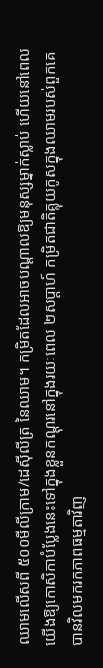ឈាមលើសពី ៥០០មីលីក្រាម/ដេស៊ីលីត្រ នៃឈាម។ កម្រិតដែលអាចបណ្តាលឱ្យមនុស្សម្នាក់ស្លាប់ ហើយនៅពេលយើងឱ្យកោសិកាបំប្លែងនេះទៅក្នុងខ្លួនកណ្ដុរនៅក្នុងរយៈពេល ២សប្តាហ៍ កម្រិតជាតិគ្លុយកូសក្នុងឈាមរបស់ពួកគេបានវិលមករកភាពធម្មតាវិញ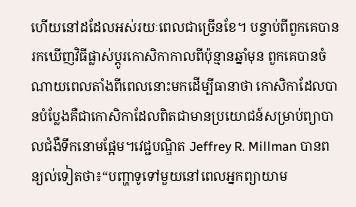ហើយនៅដដែលអស់រយៈពេលជាច្រើនខែ។ បន្ទាប់ពីពួកគេបានរកឃើញវិធីផ្លាស់ប្តូរកោសិកាកាលពីប៉ុន្មានឆ្នាំមុន ពួកគេបានចំណាយពេលតាំងពីពេលនោះមកដើម្បីធានាថា កោសិកាដែលបានបំប្លែងគឺជាកោសិកាដែលពិតជាមានប្រយោជន៍សម្រាប់ព្យាបាលជំងឺទឹកនោមផ្អែម។វេជ្ជបណ្ឌិត Jeffrey R. Millman បានពន្យល់ទៀតថា៖“បញ្ហាទូទៅមួយនៅពេលអ្នកព្យាយាម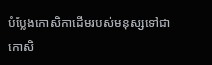បំប្លែងកោសិកាដើមរបស់មនុស្សទៅជាកោសិ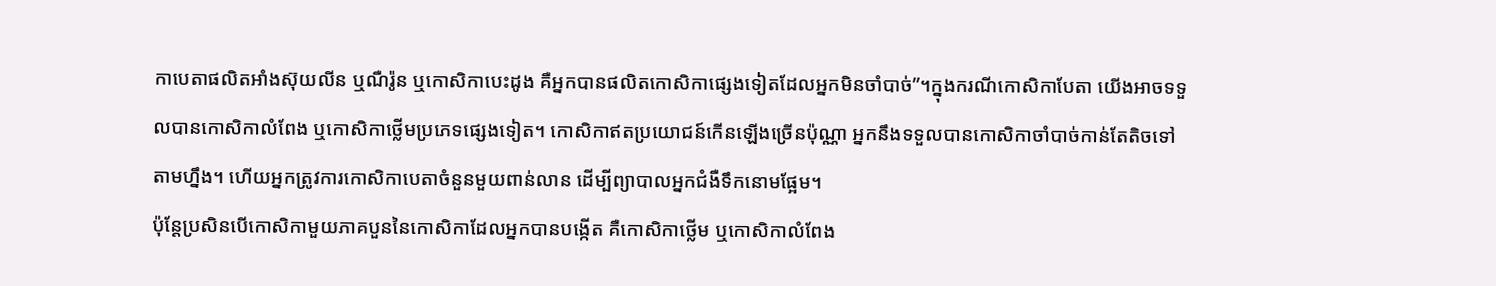កាបេតាផលិតអាំងស៊ុយលីន ឬណឺរ៉ូន ឬកោសិកាបេះដូង គឺអ្នកបានផលិតកោសិកាផ្សេងទៀតដែលអ្នកមិនចាំបាច់”។ក្នុងករណីកោសិកាបែតា យើងអាចទទួលបានកោសិកាលំពែង ឬកោសិកាថ្លើមប្រភេទផ្សេងទៀត។ កោសិកាឥតប្រយោជន៍កើនឡើងច្រើនប៉ុណ្ណា អ្នកនឹងទទួលបានកោសិកាចាំបាច់កាន់តែតិចទៅតាមហ្នឹង។ ហើយអ្នកត្រូវការកោសិកាបេតាចំនួនមួយពាន់លាន ដើម្បីព្យាបាលអ្នកជំងឺទឹកនោមផ្អែម។
ប៉ុន្តែប្រសិនបើកោសិកាមួយភាគបួននៃកោសិកាដែលអ្នកបានបង្កើត គឺកោសិកាថ្លើម ឬកោសិកាលំពែង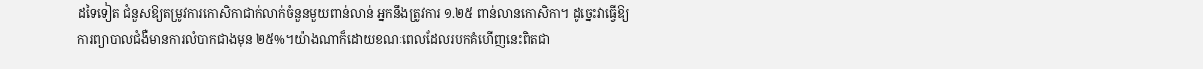ដទៃទៀត ជំនួសឱ្យតម្រូវការកោសិកាជាក់លាក់ចំនួនមួយពាន់លាន់ អ្នកនឹងត្រូវការ ១.២៥ ពាន់លានកោសិកា។ ដូច្នេះវាធ្វើឱ្យការព្យាបាលជំងឺមានការលំបាកជាងមុន ២៥%។យ៉ាងណាក៏ដោយខណៈពេលដែលរបកគំហើញនេះពិតជា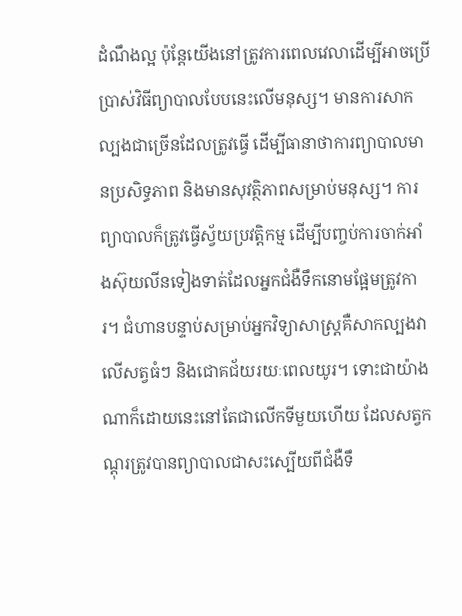ដំណឹងល្អ ប៉ុន្តែយើងនៅត្រូវការពេលវេលាដើម្បីអាចប្រើប្រាស់វិធីព្យាបាលបែបនេះលើមនុស្ស។ មានការសាកល្បងជាច្រើនដែលត្រូវធ្វើ ដើម្បីធានាថាការព្យាបាលមានប្រសិទ្ធភាព និងមានសុវត្ថិភាពសម្រាប់មនុស្ស។ ការព្យាបាលក៏ត្រូវធ្វើស្វ័យប្រវត្តិកម្ម ដើម្បីបញ្ចប់ការចាក់អាំងស៊ុយលីនទៀងទាត់ដែលអ្នកជំងឺទឹកនោមផ្អែមត្រូវការ។ ជំហានបន្ទាប់សម្រាប់អ្នកវិទ្យាសាស្ត្រគឺសាកល្បងវាលើសត្វធំៗ និងជោគជ័យរយៈពេលយូរ។ ទោះជាយ៉ាងណាក៏ដោយនេះនៅតែជាលើកទីមួយហើយ ដែលសត្វកណ្ដុរត្រូវបានព្យាបាលជាសះស្បើយពីជំងឺទឹ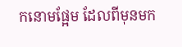កនោមផ្អែម ដែលពីមុនមក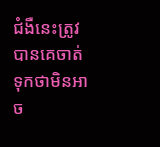ជំងឺនេះត្រូវបានគេចាត់ទុកថាមិនអាច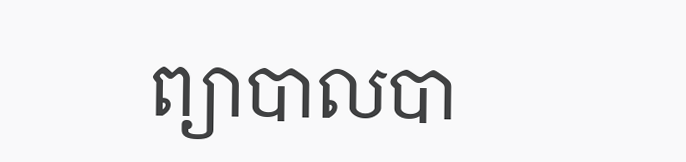ព្យាបាលបា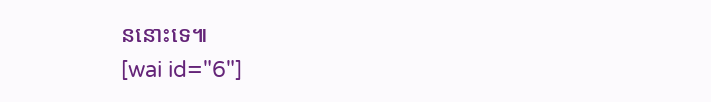ននោះទេ៕
[wai id="6"]